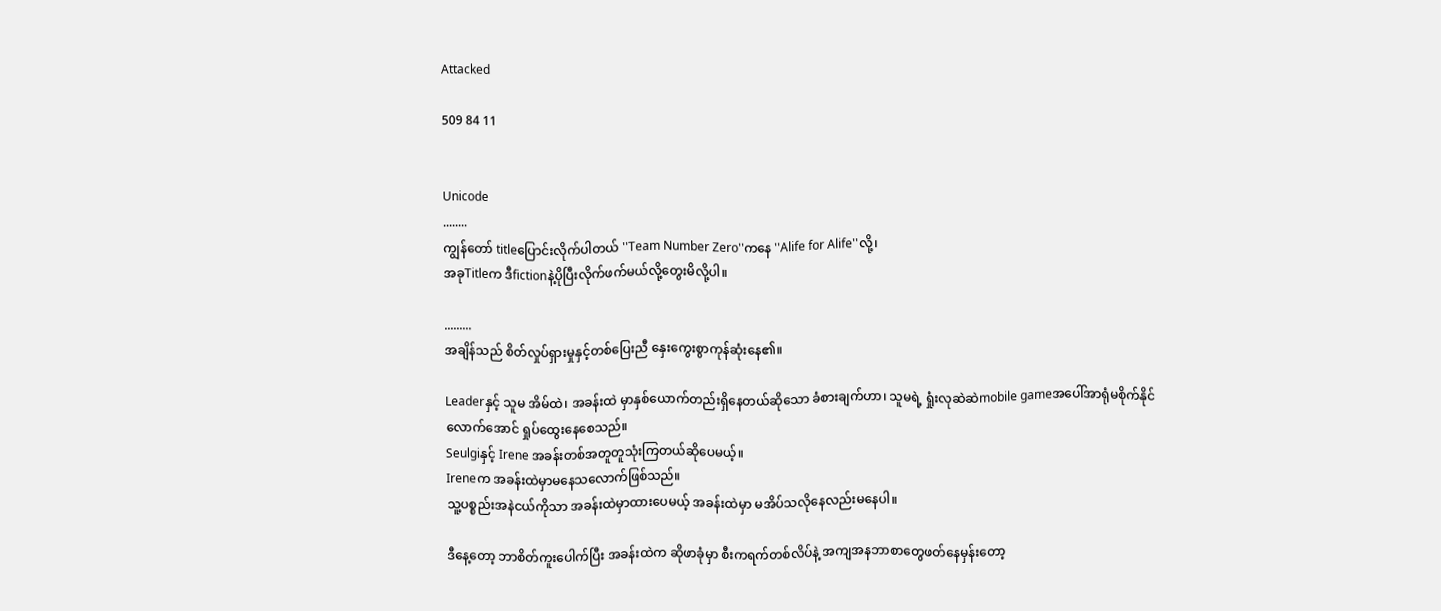Attacked

509 84 11


Unicode
........
ကျွန်တော် titleပြောင်းလိုက်ပါတယ် ''Team Number Zero''ကနေ ''Alife for Alife''လို့၊
အခုTitleက ဒီfictionနဲ့ပိုပြီးလိုက်ဖက်မယ်လို့တွေးမိလို့ပါ။

.........
အချိန်သည် စိတ်လှုပ်ရှားမှုနှင့်တစ်ပြေးညီ နှေးကွေးစွာကုန်ဆုံးနေ၏။

Leaderနှင့် သူမ အိမ်ထဲ၊ အခန်းထဲ မှာနှစ်ယောက်တည်းရှိနေတယ်ဆိုသော ခံစားချက်ဟာ၊ သူမရဲ့ ရှုံးလုဆဲဆဲmobile gameအပေါ်အာရုံမစိုက်နိုင်လောက်အောင် ရှုပ်ထွေးနေစေသည်။
Seulgiနှင့် Irene အခန်းတစ်အတူတူသုံးကြတယ်ဆိုပေမယ့်။
Ireneက အခန်းထဲမှာမနေသလောက်ဖြစ်သည်။
သူ့ပစ္စည်းအနဲငယ်ကိုသာ အခန်းထဲမှာထားပေမယ့် အခန်းထဲမှာ မအိပ်သလိုနေလည်းမနေပါ။

ဒီနေ့တော့ ဘာစိတ်ကူးပေါက်ပြီး အခန်းထဲက ဆိုဖာခုံမှာ စီးကရက်တစ်လိပ်နဲ့ အကျအနဘာစာတွေဖတ်နေမှန်းတော့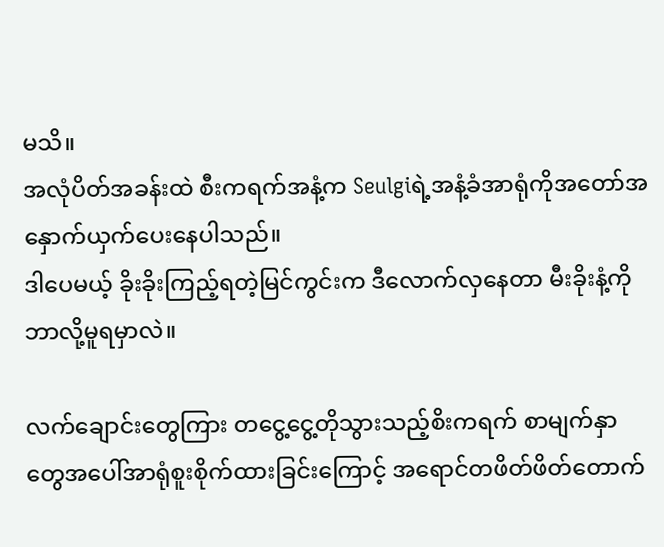မသိ။
အလုံပိတ်အခန်းထဲ စီးကရက်အနံ့က Seulgiရဲ့အနံ့ခံအာရုံကိုအတော်အနှောက်ယှက်ပေးနေပါသည်။
ဒါပေမယ့် ခိုးခိုးကြည့်ရတဲ့မြင်ကွင်းက ဒီလောက်လှနေတာ မီးခိုးနံ့ကိုဘာလို့မူရမှာလဲ။

လက်ချောင်းတွေကြား တငွေ့ငွေ့တိုသွားသည့်စိးကရက် စာမျက်နှာတွေအပေါ်အာရုံစူးစိုက်ထားခြင်းကြောင့် အရောင်တဖိတ်ဖိတ်တောက်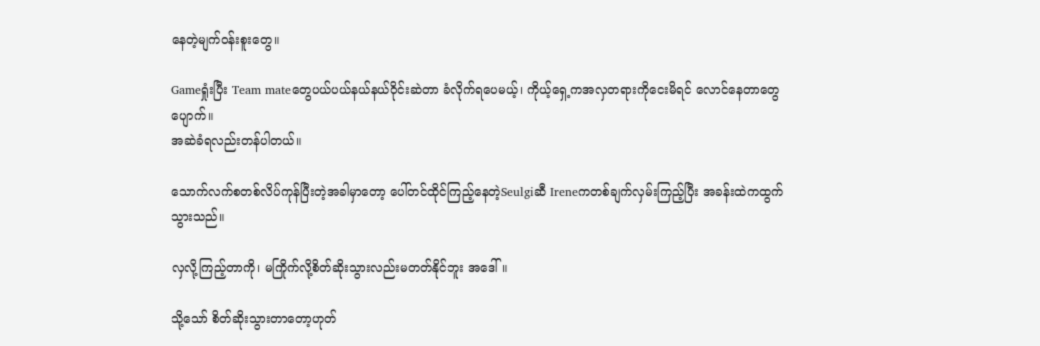နေတဲ့မျက်ဝန်းစူးတွေ။

Gameရှုံးပြီး Team mateတွေပယ်ပယ်နယ်နယ်ဝိုင်းဆဲတာ ခံလိုက်ရပေမယ့်၊ ကိုယ့်ရှေ့ကအလှတရားကိုငေးမိရင် လောင်နေတာတွေပျောက်။
အဆဲခံရလည်းတန်ပါတယ်။

သောက်လက်စတစ်လိပ်ကုန်ပြီးတဲ့အခါမှာတော့ ပေါ်တင်ထိုင်ကြည့်နေတဲ့Seulgiဆီ Ireneကတစ်ချက်လှမ်းကြည့်ပြီး အခန်းထဲကထွက်သွားသည်။

လှလို့ကြည့်တာကို၊ မကြိုက်လို့စိတ်ဆိုးသွားလည်းမတတ်နိုင်ဘူး အဒေါ်။

သို့သော် စိတ်ဆိုးသွားတာတော့ဟုတ်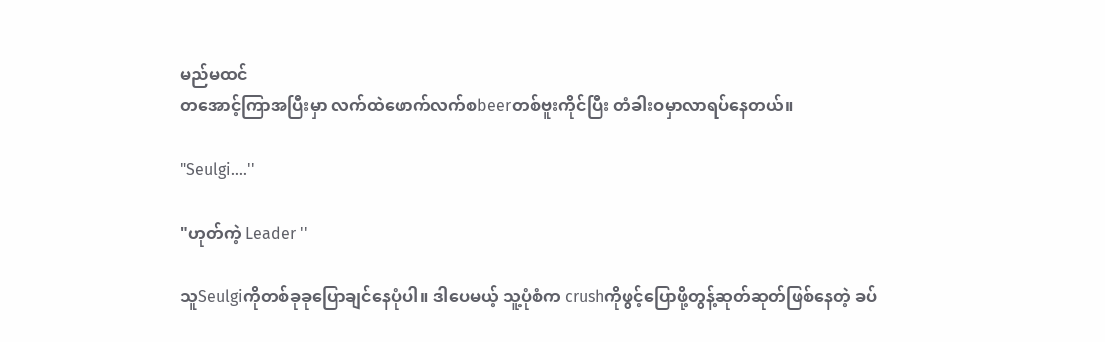မည်မထင်
တအောင့်ကြာအပြီးမှာ လက်ထဲဖောက်လက်စbeerတစ်ဗူးကိုင်ပြီး တံခါးဝမှာလာရပ်နေတယ်။

"Seulgi....''

"ဟုတ်ကဲ့ Leader ''

သူSeulgiကိုတစ်ခုခုပြောချင်နေပုံပါ။ ဒါပေမယ့် သူ့ပုံစံက crushကိုဖွင့်ပြောဖို့တွန့်ဆုတ်ဆုတ်ဖြစ်နေတဲ့ ခပ်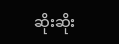ဆိုးဆိုး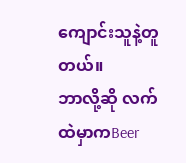ကျောင်းသူနဲ့တူတယ်။
ဘာလို့ဆို လက်ထဲမှာကBeer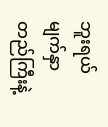ဘူးရယ် မျက်နှာတည်ကြီးနဲ့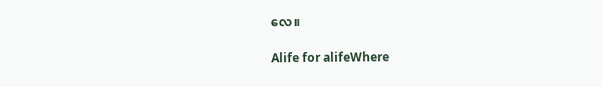လေ။

Alife for alifeWhere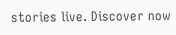stories live. Discover now